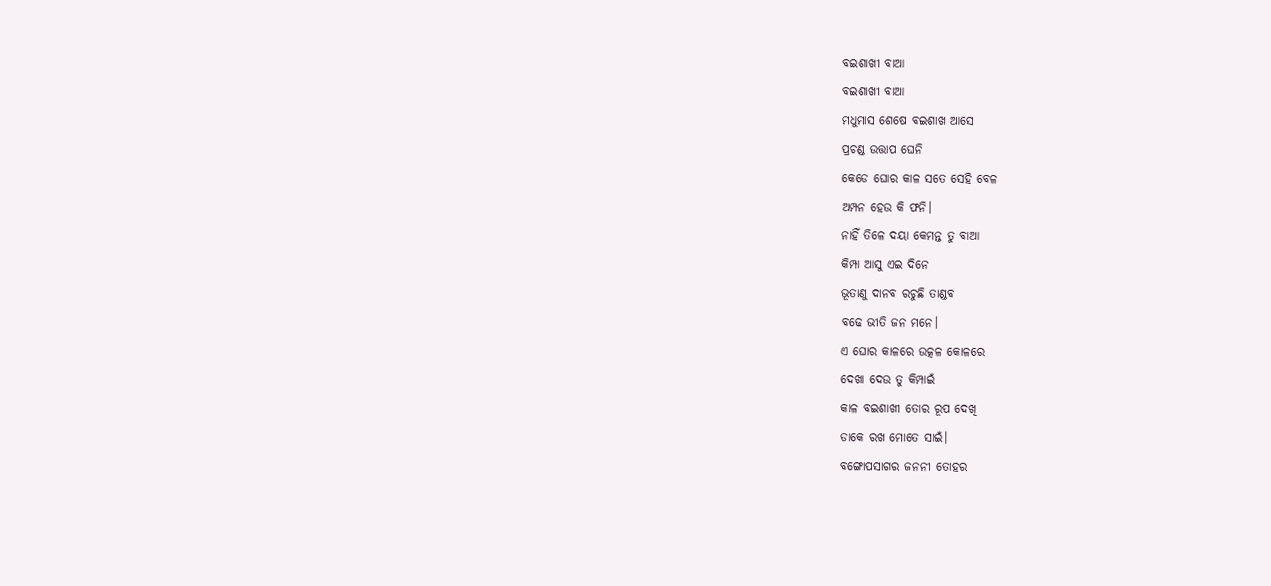ବଇଶାଖୀ ବାଆ
ବଇଶାଖୀ ବାଆ
ମଧୁମାସ ଶେଷେ ବଇଶାଖ ଆସେ
ପ୍ରଚଣ୍ଡ ଉତ୍ତାପ ଘେନି
କେଡେ ଘୋର କାଳ ସତେ ସେହି ବେଳ
ଅମ୍ପନ ହେଉ କି ଫନି।
ନାହିଁ ତିଳେ ଦୟା କେମନ୍ତ ତୁ ବାଆ
କିମ୍ପା ଆସୁ ଏଇ ଦିନେ
ଭୂତାଣୁ ଦାନବ ରଚୁଛି ତାଣ୍ଡବ
ବଢେ ଭୀତି ଜନ ମନେ।
ଏ ଘୋର କାଳରେ ଉତ୍କଳ କୋଳରେ
ଦେଖା ଦେଉ ତୁ କିମ୍ପାଇଁ
କାଳ ବଇଶାଖୀ ତୋର ରୂପ ଦେଖି
ଡାକେ ରଖ ମୋତେ ସାଇଁ।
ବଙ୍ଗୋପସାଗର ଜନନୀ ତୋହର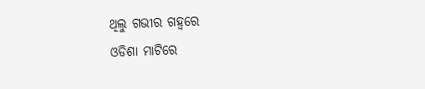ଥିଲୁ ଗଭୀର ଗହ୍ବରେ
ଓଡିଶା ମାଟିରେ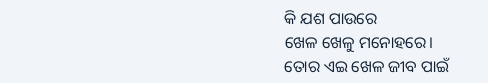କି ଯଶ ପାଉରେ
ଖେଳ ଖେଳୁ ମନୋହରେ।
ତୋର ଏଇ ଖେଳ ଜୀବ ପାଇଁ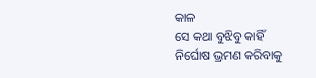କାଳ
ସେ କଥା ବୁଝିବୁ କାହିଁ
ନିର୍ଘୋଷ ଭ୍ରମଣ କରିବାକୁ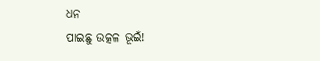ଧନ
ପାଇଛୁ ଉତ୍କଳ ଭୂଇଁ!